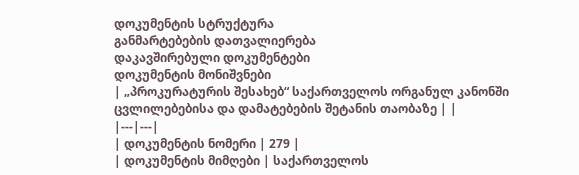დოკუმენტის სტრუქტურა
განმარტებების დათვალიერება
დაკავშირებული დოკუმენტები
დოკუმენტის მონიშვნები
| „პროკურატურის შესახებ“ საქართველოს ორგანულ კანონში ცვლილებებისა და დამატებების შეტანის თაობაზე | |
|---|---|
| დოკუმენტის ნომერი | 279 |
| დოკუმენტის მიმღები | საქართველოს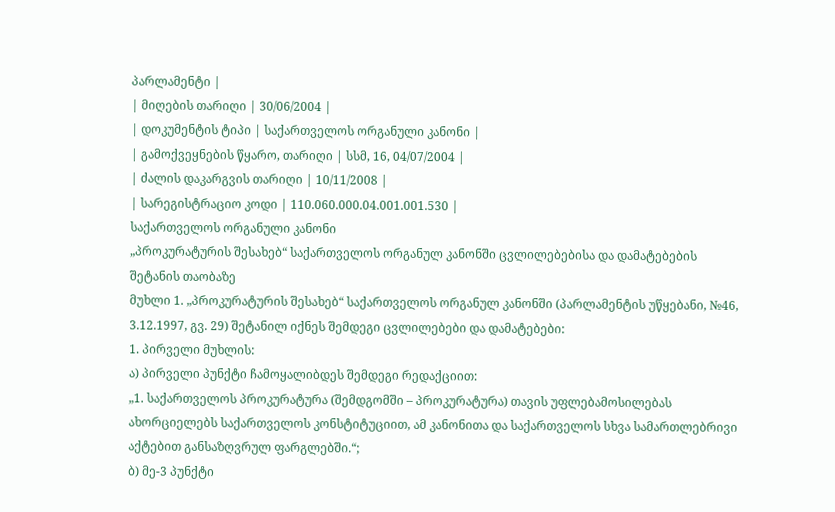პარლამენტი |
| მიღების თარიღი | 30/06/2004 |
| დოკუმენტის ტიპი | საქართველოს ორგანული კანონი |
| გამოქვეყნების წყარო, თარიღი | სსმ, 16, 04/07/2004 |
| ძალის დაკარგვის თარიღი | 10/11/2008 |
| სარეგისტრაციო კოდი | 110.060.000.04.001.001.530 |
საქართველოს ორგანული კანონი
„პროკურატურის შესახებ“ საქართველოს ორგანულ კანონში ცვლილებებისა და დამატებების შეტანის თაობაზე
მუხლი 1. „პროკურატურის შესახებ“ საქართველოს ორგანულ კანონში (პარლამენტის უწყებანი, №46, 3.12.1997, გვ. 29) შეტანილ იქნეს შემდეგი ცვლილებები და დამატებები:
1. პირველი მუხლის:
ა) პირველი პუნქტი ჩამოყალიბდეს შემდეგი რედაქციით:
„1. საქართველოს პროკურატურა (შემდგომში – პროკურატურა) თავის უფლებამოსილებას ახორციელებს საქართველოს კონსტიტუციით, ამ კანონითა და საქართველოს სხვა სამართლებრივი აქტებით განსაზღვრულ ფარგლებში.“;
ბ) მე-3 პუნქტი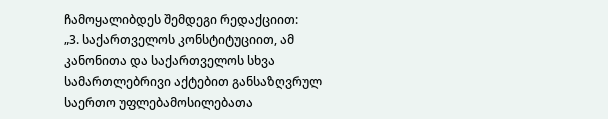ჩამოყალიბდეს შემდეგი რედაქციით:
„3. საქართველოს კონსტიტუციით, ამ კანონითა და საქართველოს სხვა სამართლებრივი აქტებით განსაზღვრულ საერთო უფლებამოსილებათა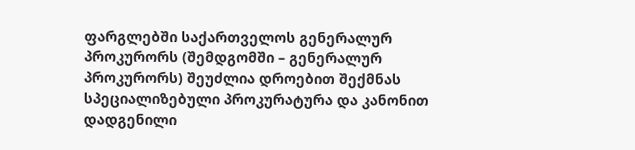ფარგლებში საქართველოს გენერალურ პროკურორს (შემდგომში – გენერალურ პროკურორს) შეუძლია დროებით შექმნას სპეციალიზებული პროკურატურა და კანონით დადგენილი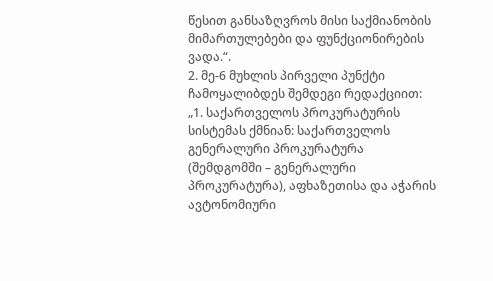წესით განსაზღვროს მისი საქმიანობის მიმართულებები და ფუნქციონირების ვადა.“.
2. მე-6 მუხლის პირველი პუნქტი ჩამოყალიბდეს შემდეგი რედაქციით:
„1. საქართველოს პროკურატურის სისტემას ქმნიან: საქართველოს გენერალური პროკურატურა (შემდგომში – გენერალური პროკურატურა), აფხაზეთისა და აჭარის ავტონომიური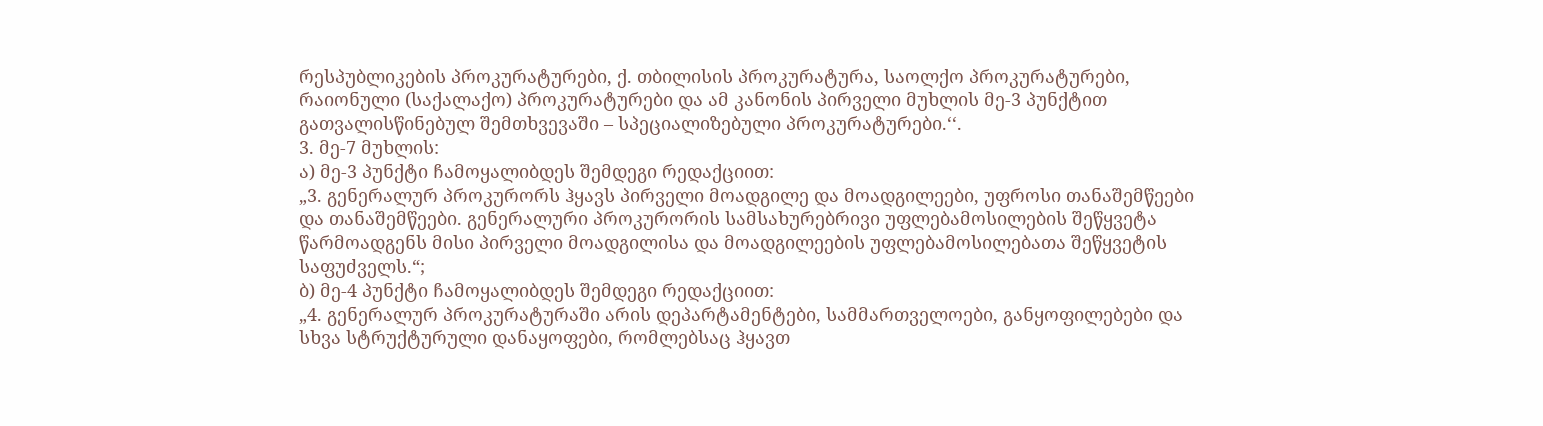რესპუბლიკების პროკურატურები, ქ. თბილისის პროკურატურა, საოლქო პროკურატურები, რაიონული (საქალაქო) პროკურატურები და ამ კანონის პირველი მუხლის მე-3 პუნქტით გათვალისწინებულ შემთხვევაში – სპეციალიზებული პროკურატურები.‘‘.
3. მე-7 მუხლის:
ა) მე-3 პუნქტი ჩამოყალიბდეს შემდეგი რედაქციით:
„3. გენერალურ პროკურორს ჰყავს პირველი მოადგილე და მოადგილეები, უფროსი თანაშემწეები და თანაშემწეები. გენერალური პროკურორის სამსახურებრივი უფლებამოსილების შეწყვეტა წარმოადგენს მისი პირველი მოადგილისა და მოადგილეების უფლებამოსილებათა შეწყვეტის საფუძველს.“;
ბ) მე-4 პუნქტი ჩამოყალიბდეს შემდეგი რედაქციით:
„4. გენერალურ პროკურატურაში არის დეპარტამენტები, სამმართველოები, განყოფილებები და სხვა სტრუქტურული დანაყოფები, რომლებსაც ჰყავთ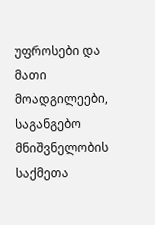უფროსები და მათი მოადგილეები, საგანგებო მნიშვნელობის საქმეთა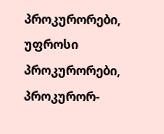პროკურორები, უფროსი პროკურორები, პროკურორ-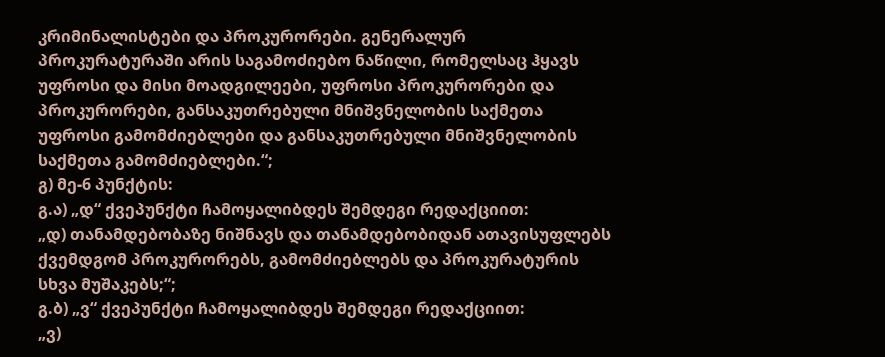კრიმინალისტები და პროკურორები. გენერალურ პროკურატურაში არის საგამოძიებო ნაწილი, რომელსაც ჰყავს უფროსი და მისი მოადგილეები, უფროსი პროკურორები და პროკურორები, განსაკუთრებული მნიშვნელობის საქმეთა უფროსი გამომძიებლები და განსაკუთრებული მნიშვნელობის საქმეთა გამომძიებლები.“;
გ) მე-6 პუნქტის:
გ.ა) „დ“ ქვეპუნქტი ჩამოყალიბდეს შემდეგი რედაქციით:
„დ) თანამდებობაზე ნიშნავს და თანამდებობიდან ათავისუფლებს ქვემდგომ პროკურორებს, გამომძიებლებს და პროკურატურის სხვა მუშაკებს;“;
გ.ბ) „ვ“ ქვეპუნქტი ჩამოყალიბდეს შემდეგი რედაქციით:
„ვ)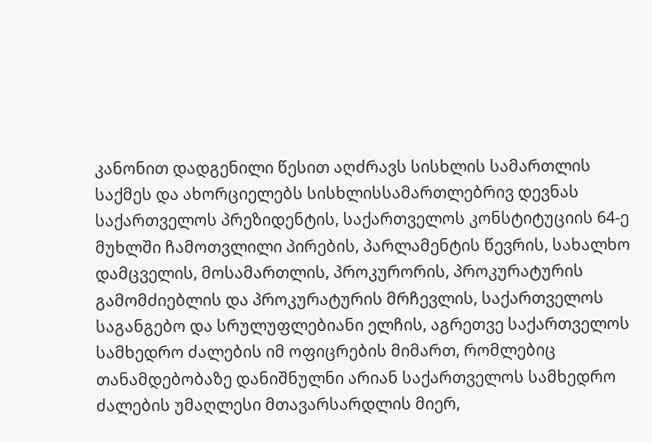კანონით დადგენილი წესით აღძრავს სისხლის სამართლის საქმეს და ახორციელებს სისხლისსამართლებრივ დევნას საქართველოს პრეზიდენტის, საქართველოს კონსტიტუციის 64-ე მუხლში ჩამოთვლილი პირების, პარლამენტის წევრის, სახალხო დამცველის, მოსამართლის, პროკურორის, პროკურატურის გამომძიებლის და პროკურატურის მრჩევლის, საქართველოს საგანგებო და სრულუფლებიანი ელჩის, აგრეთვე საქართველოს სამხედრო ძალების იმ ოფიცრების მიმართ, რომლებიც თანამდებობაზე დანიშნულნი არიან საქართველოს სამხედრო ძალების უმაღლესი მთავარსარდლის მიერ,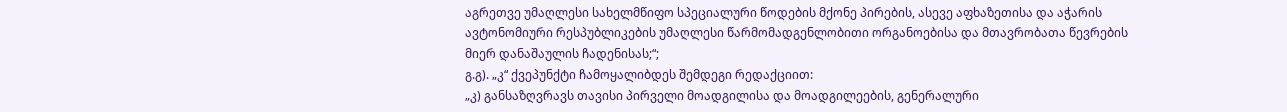აგრეთვე უმაღლესი სახელმწიფო სპეციალური წოდების მქონე პირების, ასევე აფხაზეთისა და აჭარის ავტონომიური რესპუბლიკების უმაღლესი წარმომადგენლობითი ორგანოებისა და მთავრობათა წევრების მიერ დანაშაულის ჩადენისას;“;
გ.გ). „კ“ ქვეპუნქტი ჩამოყალიბდეს შემდეგი რედაქციით:
„კ) განსაზღვრავს თავისი პირველი მოადგილისა და მოადგილეების, გენერალური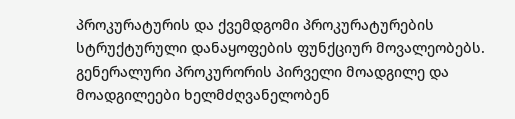პროკურატურის და ქვემდგომი პროკურატურების სტრუქტურული დანაყოფების ფუნქციურ მოვალეობებს. გენერალური პროკურორის პირველი მოადგილე და მოადგილეები ხელმძღვანელობენ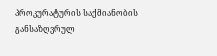პროკურატურის საქმიანობის განსაზღვრულ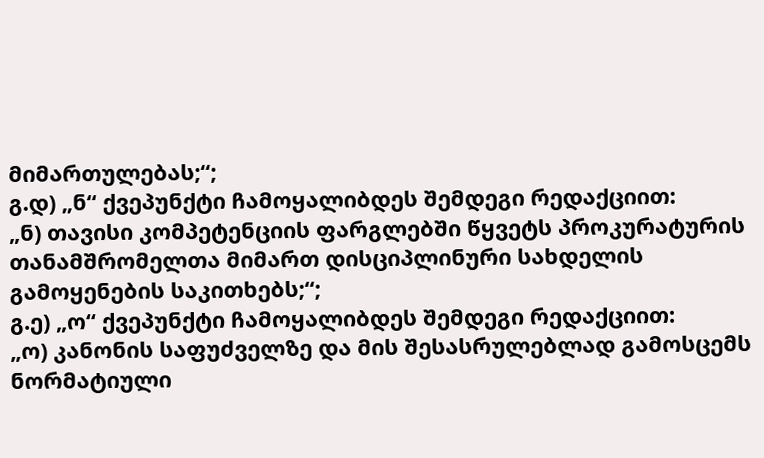მიმართულებას;“;
გ.დ) „ნ“ ქვეპუნქტი ჩამოყალიბდეს შემდეგი რედაქციით:
„ნ) თავისი კომპეტენციის ფარგლებში წყვეტს პროკურატურის თანამშრომელთა მიმართ დისციპლინური სახდელის გამოყენების საკითხებს;“;
გ.ე) „ო“ ქვეპუნქტი ჩამოყალიბდეს შემდეგი რედაქციით:
„ო) კანონის საფუძველზე და მის შესასრულებლად გამოსცემს ნორმატიული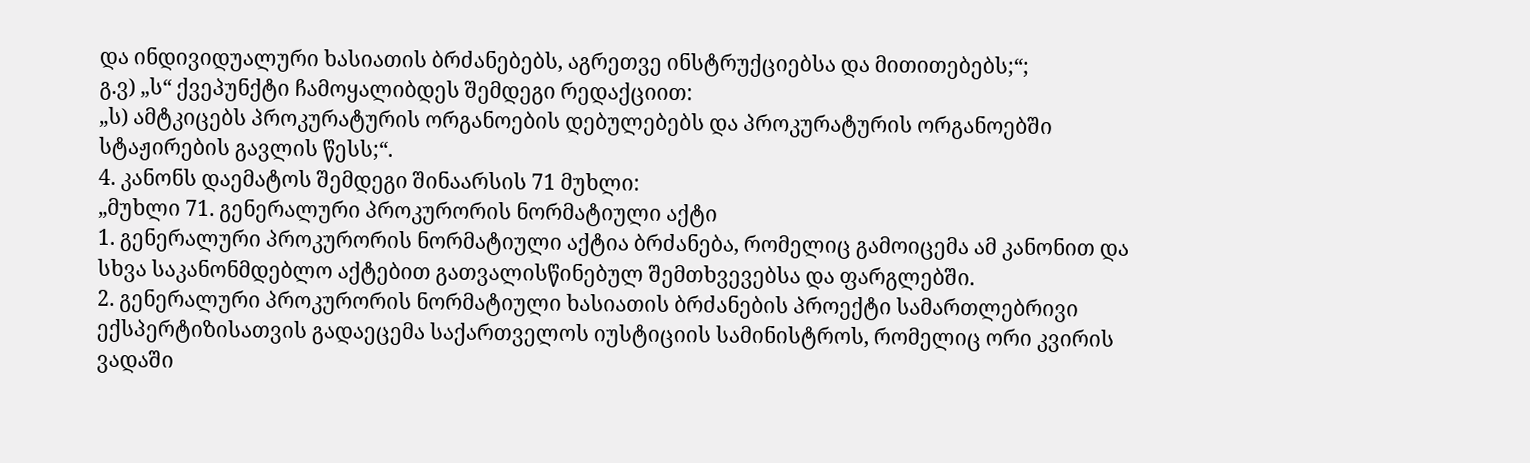და ინდივიდუალური ხასიათის ბრძანებებს, აგრეთვე ინსტრუქციებსა და მითითებებს;“;
გ.ვ) „ს“ ქვეპუნქტი ჩამოყალიბდეს შემდეგი რედაქციით:
„ს) ამტკიცებს პროკურატურის ორგანოების დებულებებს და პროკურატურის ორგანოებში სტაჟირების გავლის წესს;“.
4. კანონს დაემატოს შემდეგი შინაარსის 71 მუხლი:
„მუხლი 71. გენერალური პროკურორის ნორმატიული აქტი
1. გენერალური პროკურორის ნორმატიული აქტია ბრძანება, რომელიც გამოიცემა ამ კანონით და სხვა საკანონმდებლო აქტებით გათვალისწინებულ შემთხვევებსა და ფარგლებში.
2. გენერალური პროკურორის ნორმატიული ხასიათის ბრძანების პროექტი სამართლებრივი ექსპერტიზისათვის გადაეცემა საქართველოს იუსტიციის სამინისტროს, რომელიც ორი კვირის ვადაში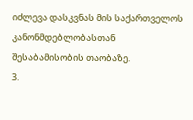იძლევა დასკვნას მის საქართველოს კანონმდებლობასთან შესაბამისობის თაობაზე.
3.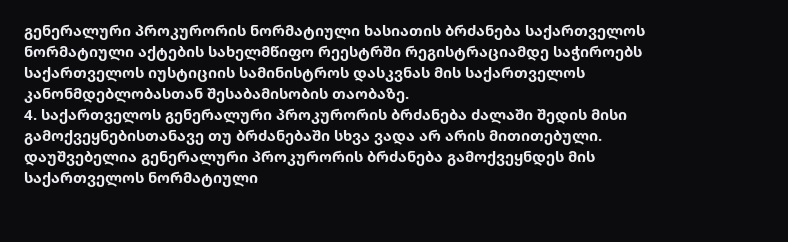გენერალური პროკურორის ნორმატიული ხასიათის ბრძანება საქართველოს ნორმატიული აქტების სახელმწიფო რეესტრში რეგისტრაციამდე საჭიროებს საქართველოს იუსტიციის სამინისტროს დასკვნას მის საქართველოს კანონმდებლობასთან შესაბამისობის თაობაზე.
4. საქართველოს გენერალური პროკურორის ბრძანება ძალაში შედის მისი გამოქვეყნებისთანავე თუ ბრძანებაში სხვა ვადა არ არის მითითებული. დაუშვებელია გენერალური პროკურორის ბრძანება გამოქვეყნდეს მის საქართველოს ნორმატიული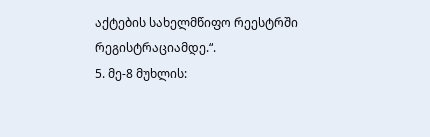აქტების სახელმწიფო რეესტრში რეგისტრაციამდე.“.
5. მე-8 მუხლის: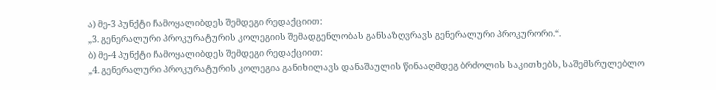ა) მე-3 პუნქტი ჩამოყალიბდეს შემდეგი რედაქციით:
„3. გენერალური პროკურატურის კოლეგიის შემადგენლობას განსაზღვრავს გენერალური პროკურორი.“.
ბ) მე-4 პუნქტი ჩამოყალიბდეს შემდეგი რედაქციით:
„4. გენერალური პროკურატურის კოლეგია განიხილავს დანაშაულის წინააღმდეგ ბრძოლის საკითხებს, საშემსრულებლო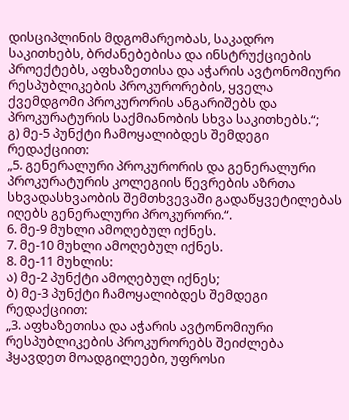დისციპლინის მდგომარეობას, საკადრო საკითხებს, ბრძანებებისა და ინსტრუქციების პროექტებს, აფხაზეთისა და აჭარის ავტონომიური რესპუბლიკების პროკურორების, ყველა ქვემდგომი პროკურორის ანგარიშებს და პროკურატურის საქმიანობის სხვა საკითხებს.“;
გ) მე-5 პუნქტი ჩამოყალიბდეს შემდეგი რედაქციით:
„5. გენერალური პროკურორის და გენერალური პროკურატურის კოლეგიის წევრების აზრთა სხვადასხვაობის შემთხვევაში გადაწყვეტილებას იღებს გენერალური პროკურორი.“.
6. მე-9 მუხლი ამოღებულ იქნეს.
7. მე-10 მუხლი ამოღებულ იქნეს.
8. მე-11 მუხლის:
ა) მე-2 პუნქტი ამოღებულ იქნეს;
ბ) მე-3 პუნქტი ჩამოყალიბდეს შემდეგი რედაქციით:
„3. აფხაზეთისა და აჭარის ავტონომიური რესპუბლიკების პროკურორებს შეიძლება ჰყავდეთ მოადგილეები, უფროსი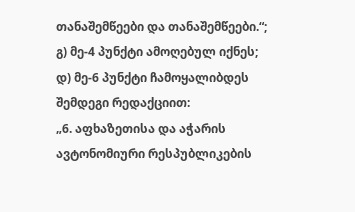თანაშემწეები და თანაშემწეები.“;
გ) მე-4 პუნქტი ამოღებულ იქნეს;
დ) მე-6 პუნქტი ჩამოყალიბდეს შემდეგი რედაქციით:
„6. აფხაზეთისა და აჭარის ავტონომიური რესპუბლიკების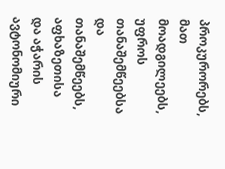პროკურორებს, მათ მოადგილეებს, უფროს თანაშემწეებსა და თანაშემწეებს, აფხაზეთისა და აჭარის ავტონომიური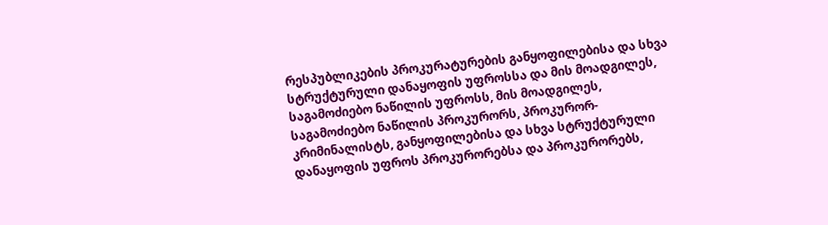რესპუბლიკების პროკურატურების განყოფილებისა და სხვა სტრუქტურული დანაყოფის უფროსსა და მის მოადგილეს, საგამოძიებო ნაწილის უფროსს, მის მოადგილეს, საგამოძიებო ნაწილის პროკურორს, პროკურორ-კრიმინალისტს, განყოფილებისა და სხვა სტრუქტურული დანაყოფის უფროს პროკურორებსა და პროკურორებს,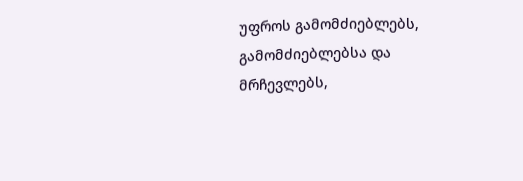უფროს გამომძიებლებს, გამომძიებლებსა და მრჩევლებს,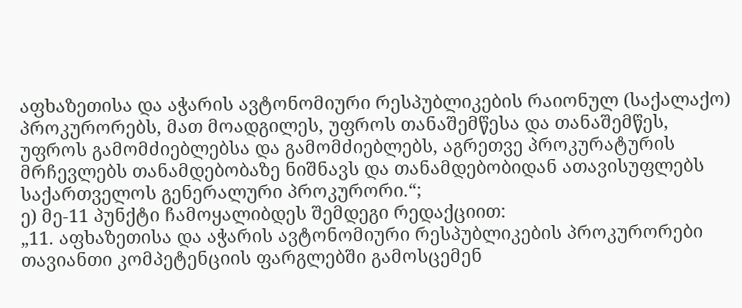აფხაზეთისა და აჭარის ავტონომიური რესპუბლიკების რაიონულ (საქალაქო) პროკურორებს, მათ მოადგილეს, უფროს თანაშემწესა და თანაშემწეს, უფროს გამომძიებლებსა და გამომძიებლებს, აგრეთვე პროკურატურის მრჩევლებს თანამდებობაზე ნიშნავს და თანამდებობიდან ათავისუფლებს საქართველოს გენერალური პროკურორი.“;
ე) მე-11 პუნქტი ჩამოყალიბდეს შემდეგი რედაქციით:
„11. აფხაზეთისა და აჭარის ავტონომიური რესპუბლიკების პროკურორები თავიანთი კომპეტენციის ფარგლებში გამოსცემენ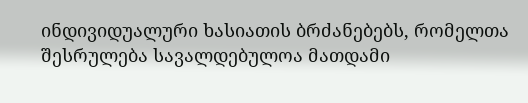ინდივიდუალური ხასიათის ბრძანებებს, რომელთა შესრულება სავალდებულოა მათდამი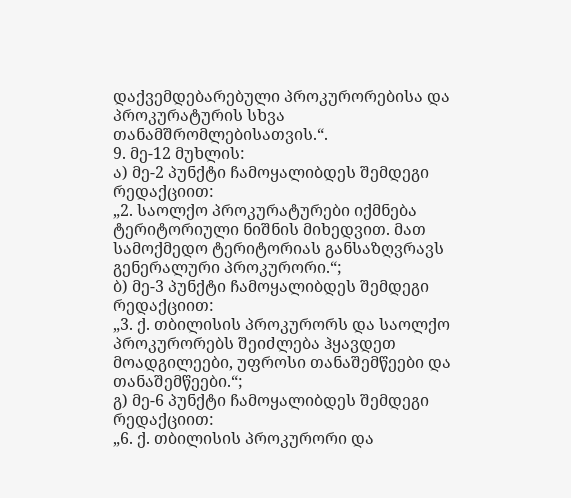დაქვემდებარებული პროკურორებისა და პროკურატურის სხვა თანამშრომლებისათვის.“.
9. მე-12 მუხლის:
ა) მე-2 პუნქტი ჩამოყალიბდეს შემდეგი რედაქციით:
„2. საოლქო პროკურატურები იქმნება ტერიტორიული ნიშნის მიხედვით. მათ სამოქმედო ტერიტორიას განსაზღვრავს გენერალური პროკურორი.“;
ბ) მე-3 პუნქტი ჩამოყალიბდეს შემდეგი რედაქციით:
„3. ქ. თბილისის პროკურორს და საოლქო პროკურორებს შეიძლება ჰყავდეთ მოადგილეები, უფროსი თანაშემწეები და თანაშემწეები.“;
გ) მე-6 პუნქტი ჩამოყალიბდეს შემდეგი რედაქციით:
„6. ქ. თბილისის პროკურორი და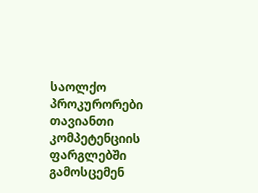საოლქო პროკურორები თავიანთი კომპეტენციის ფარგლებში გამოსცემენ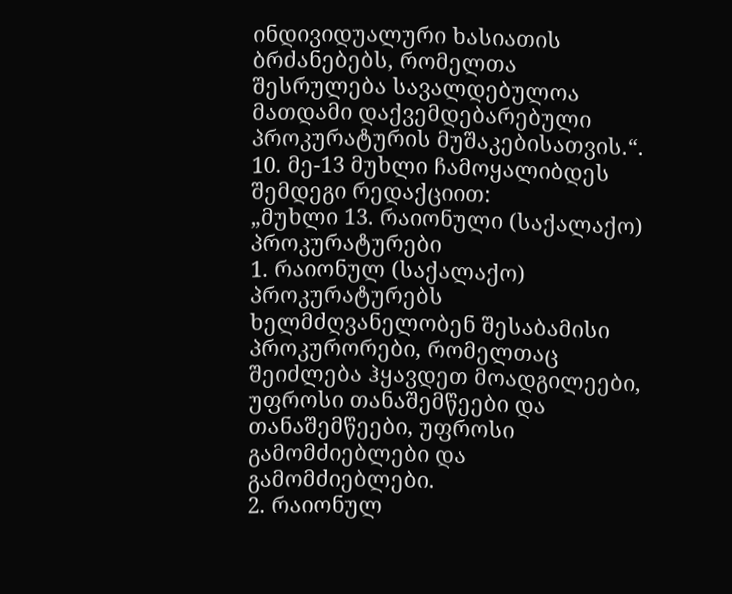ინდივიდუალური ხასიათის ბრძანებებს, რომელთა შესრულება სავალდებულოა მათდამი დაქვემდებარებული პროკურატურის მუშაკებისათვის.“.
10. მე-13 მუხლი ჩამოყალიბდეს შემდეგი რედაქციით:
„მუხლი 13. რაიონული (საქალაქო) პროკურატურები
1. რაიონულ (საქალაქო) პროკურატურებს ხელმძღვანელობენ შესაბამისი პროკურორები, რომელთაც შეიძლება ჰყავდეთ მოადგილეები, უფროსი თანაშემწეები და თანაშემწეები, უფროსი გამომძიებლები და გამომძიებლები.
2. რაიონულ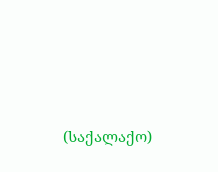(საქალაქო)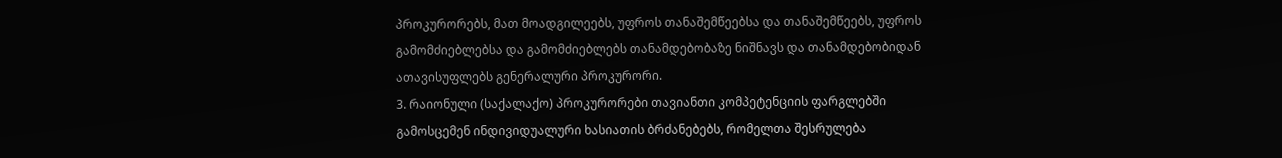პროკურორებს, მათ მოადგილეებს, უფროს თანაშემწეებსა და თანაშემწეებს, უფროს გამომძიებლებსა და გამომძიებლებს თანამდებობაზე ნიშნავს და თანამდებობიდან ათავისუფლებს გენერალური პროკურორი.
3. რაიონული (საქალაქო) პროკურორები თავიანთი კომპეტენციის ფარგლებში გამოსცემენ ინდივიდუალური ხასიათის ბრძანებებს, რომელთა შესრულება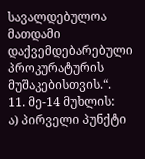სავალდებულოა მათდამი დაქვემდებარებული პროკურატურის მუშაკებისთვის.“.
11. მე-14 მუხლის:
ა) პირველი პუნქტი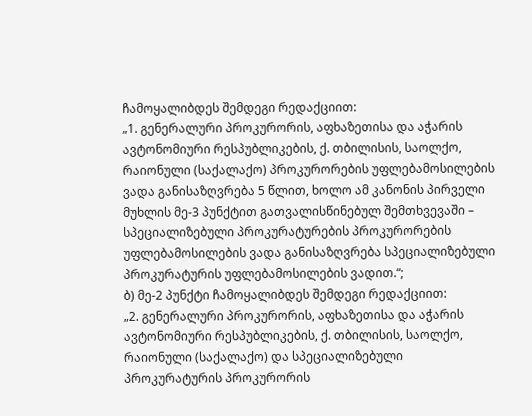ჩამოყალიბდეს შემდეგი რედაქციით:
„1. გენერალური პროკურორის, აფხაზეთისა და აჭარის ავტონომიური რესპუბლიკების, ქ. თბილისის, საოლქო, რაიონული (საქალაქო) პროკურორების უფლებამოსილების ვადა განისაზღვრება 5 წლით, ხოლო ამ კანონის პირველი მუხლის მე-3 პუნქტით გათვალისწინებულ შემთხვევაში – სპეციალიზებული პროკურატურების პროკურორების უფლებამოსილების ვადა განისაზღვრება სპეციალიზებული პროკურატურის უფლებამოსილების ვადით.“;
ბ) მე-2 პუნქტი ჩამოყალიბდეს შემდეგი რედაქციით:
„2. გენერალური პროკურორის, აფხაზეთისა და აჭარის ავტონომიური რესპუბლიკების, ქ. თბილისის, საოლქო, რაიონული (საქალაქო) და სპეციალიზებული პროკურატურის პროკურორის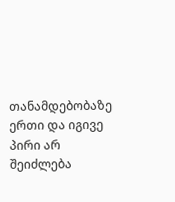თანამდებობაზე ერთი და იგივე პირი არ შეიძლება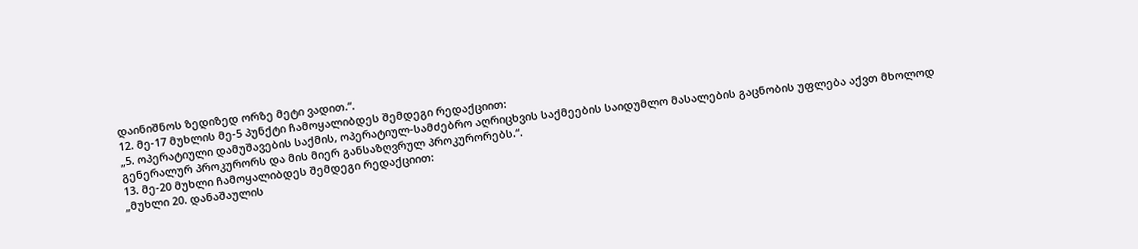დაინიშნოს ზედიზედ ორზე მეტი ვადით.“.
12. მე-17 მუხლის მე-5 პუნქტი ჩამოყალიბდეს შემდეგი რედაქციით:
„5. ოპერატიული დამუშავების საქმის, ოპერატიულ-სამძებრო აღრიცხვის საქმეების საიდუმლო მასალების გაცნობის უფლება აქვთ მხოლოდ გენერალურ პროკურორს და მის მიერ განსაზღვრულ პროკურორებს.“.
13. მე-20 მუხლი ჩამოყალიბდეს შემდეგი რედაქციით:
„მუხლი 20. დანაშაულის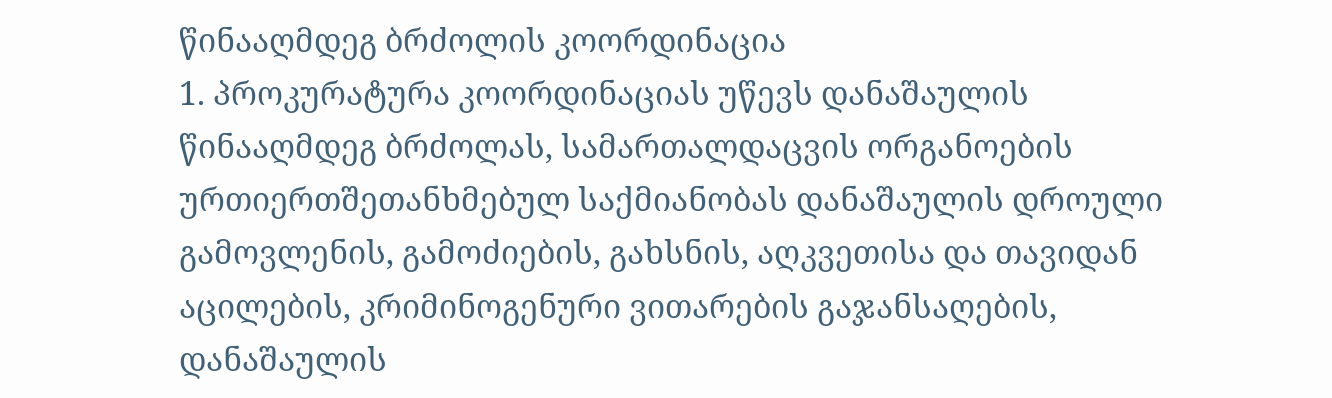წინააღმდეგ ბრძოლის კოორდინაცია
1. პროკურატურა კოორდინაციას უწევს დანაშაულის წინააღმდეგ ბრძოლას, სამართალდაცვის ორგანოების ურთიერთშეთანხმებულ საქმიანობას დანაშაულის დროული გამოვლენის, გამოძიების, გახსნის, აღკვეთისა და თავიდან აცილების, კრიმინოგენური ვითარების გაჯანსაღების, დანაშაულის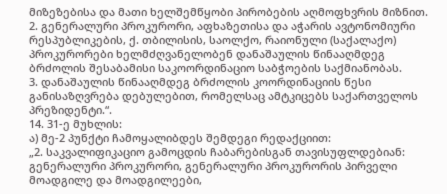მიზეზებისა და მათი ხელშემწყობი პირობების აღმოფხვრის მიზნით.
2. გენერალური პროკურორი, აფხაზეთისა და აჭარის ავტონომიური რესპუბლიკების, ქ. თბილისის, საოლქო, რაიონული (საქალაქო) პროკურორები ხელმძღვანელობენ დანაშაულის წინააღმდეგ ბრძოლის შესაბამისი საკოორდინაციო საბჭოების საქმიანობას.
3. დანაშაულის წინააღმდეგ ბრძოლის კოორდინაციის წესი განისაზღვრება დებულებით, რომელსაც ამტკიცებს საქართველოს პრეზიდენტი.“.
14. 31-ე მუხლის:
ა) მე-2 პუნქტი ჩამოყალიბდეს შემდეგი რედაქციით:
„2. საკვალიფიკაციო გამოცდის ჩაბარებისგან თავისუფლდებიან: გენერალური პროკურორი, გენერალური პროკურორის პირველი მოადგილე და მოადგილეები,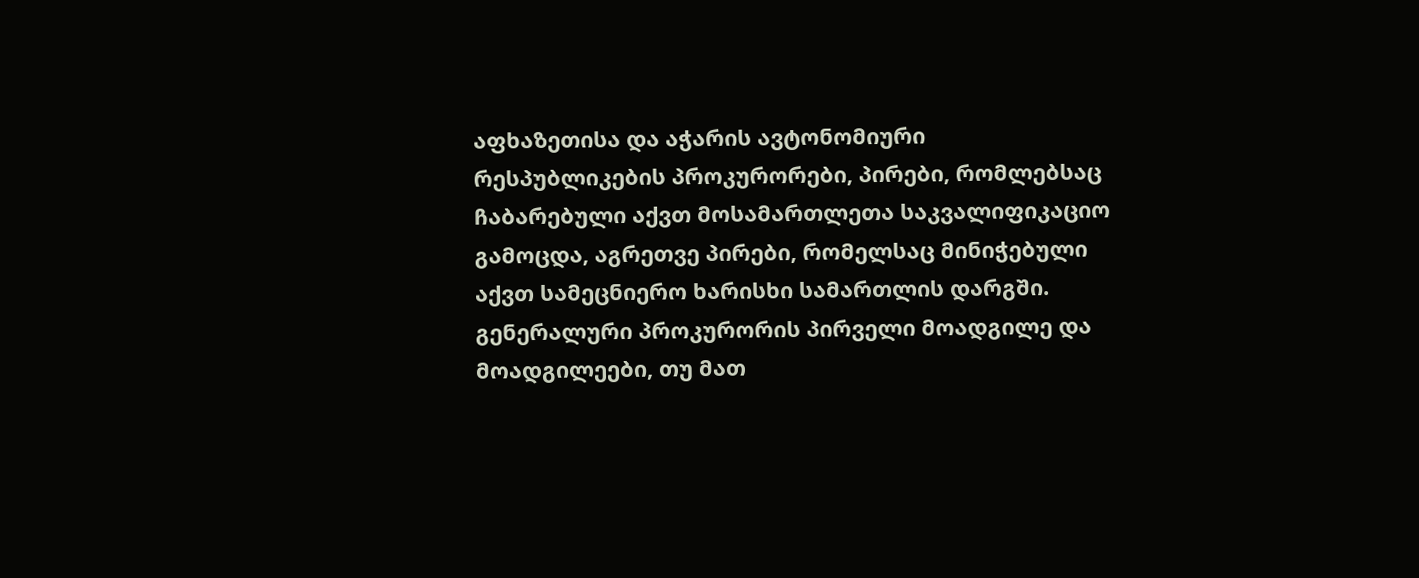აფხაზეთისა და აჭარის ავტონომიური რესპუბლიკების პროკურორები, პირები, რომლებსაც ჩაბარებული აქვთ მოსამართლეთა საკვალიფიკაციო გამოცდა, აგრეთვე პირები, რომელსაც მინიჭებული აქვთ სამეცნიერო ხარისხი სამართლის დარგში. გენერალური პროკურორის პირველი მოადგილე და მოადგილეები, თუ მათ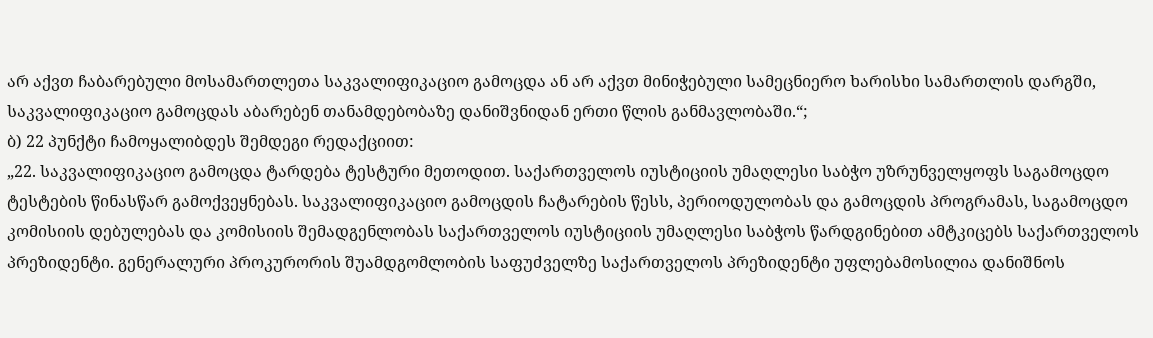არ აქვთ ჩაბარებული მოსამართლეთა საკვალიფიკაციო გამოცდა ან არ აქვთ მინიჭებული სამეცნიერო ხარისხი სამართლის დარგში, საკვალიფიკაციო გამოცდას აბარებენ თანამდებობაზე დანიშვნიდან ერთი წლის განმავლობაში.“;
ბ) 22 პუნქტი ჩამოყალიბდეს შემდეგი რედაქციით:
„22. საკვალიფიკაციო გამოცდა ტარდება ტესტური მეთოდით. საქართველოს იუსტიციის უმაღლესი საბჭო უზრუნველყოფს საგამოცდო ტესტების წინასწარ გამოქვეყნებას. საკვალიფიკაციო გამოცდის ჩატარების წესს, პერიოდულობას და გამოცდის პროგრამას, საგამოცდო კომისიის დებულებას და კომისიის შემადგენლობას საქართველოს იუსტიციის უმაღლესი საბჭოს წარდგინებით ამტკიცებს საქართველოს პრეზიდენტი. გენერალური პროკურორის შუამდგომლობის საფუძველზე საქართველოს პრეზიდენტი უფლებამოსილია დანიშნოს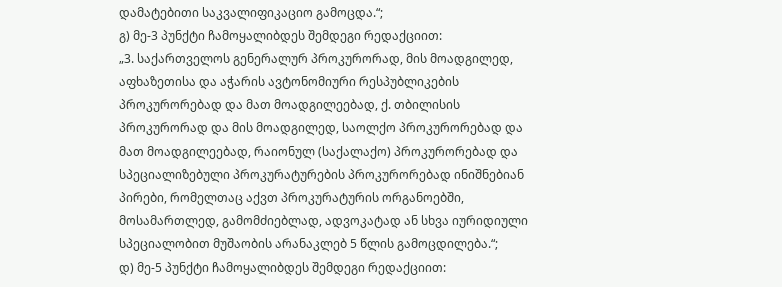დამატებითი საკვალიფიკაციო გამოცდა.“;
გ) მე-3 პუნქტი ჩამოყალიბდეს შემდეგი რედაქციით:
„3. საქართველოს გენერალურ პროკურორად, მის მოადგილედ, აფხაზეთისა და აჭარის ავტონომიური რესპუბლიკების პროკურორებად და მათ მოადგილეებად, ქ. თბილისის პროკურორად და მის მოადგილედ, საოლქო პროკურორებად და მათ მოადგილეებად, რაიონულ (საქალაქო) პროკურორებად და სპეციალიზებული პროკურატურების პროკურორებად ინიშნებიან პირები, რომელთაც აქვთ პროკურატურის ორგანოებში, მოსამართლედ, გამომძიებლად, ადვოკატად ან სხვა იურიდიული სპეციალობით მუშაობის არანაკლებ 5 წლის გამოცდილება.“;
დ) მე-5 პუნქტი ჩამოყალიბდეს შემდეგი რედაქციით: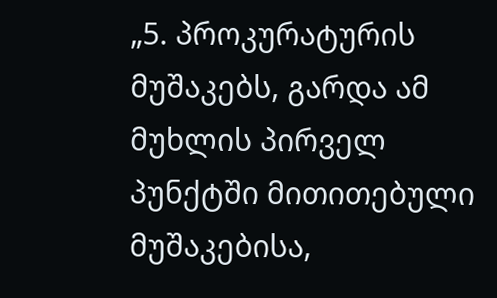„5. პროკურატურის მუშაკებს, გარდა ამ მუხლის პირველ პუნქტში მითითებული მუშაკებისა,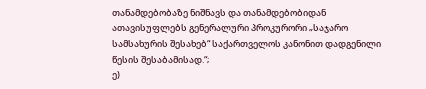თანამდებობაზე ნიშნავს და თანამდებობიდან ათავისუფლებს გენერალური პროკურორი „საჯარო სამსახურის შესახებ“ საქართველოს კანონით დადგენილი წესის შესაბამისად.“;
ე)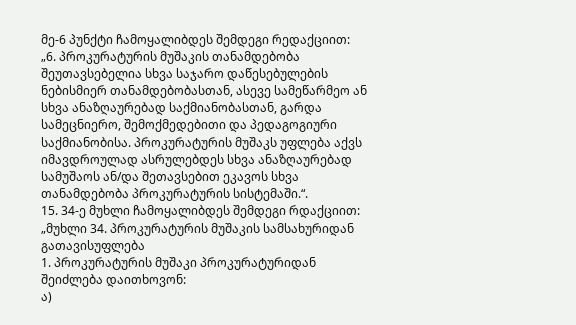მე-6 პუნქტი ჩამოყალიბდეს შემდეგი რედაქციით:
„6. პროკურატურის მუშაკის თანამდებობა შეუთავსებელია სხვა საჯარო დაწესებულების ნებისმიერ თანამდებობასთან, ასევე სამეწარმეო ან სხვა ანაზღაურებად საქმიანობასთან, გარდა სამეცნიერო, შემოქმედებითი და პედაგოგიური საქმიანობისა. პროკურატურის მუშაკს უფლება აქვს იმავდროულად ასრულებდეს სხვა ანაზღაურებად სამუშაოს ან/და შეთავსებით ეკავოს სხვა თანამდებობა პროკურატურის სისტემაში.“.
15. 34-ე მუხლი ჩამოყალიბდეს შემდეგი რდაქციით:
„მუხლი 34. პროკურატურის მუშაკის სამსახურიდან გათავისუფლება
1. პროკურატურის მუშაკი პროკურატურიდან შეიძლება დაითხოვონ:
ა)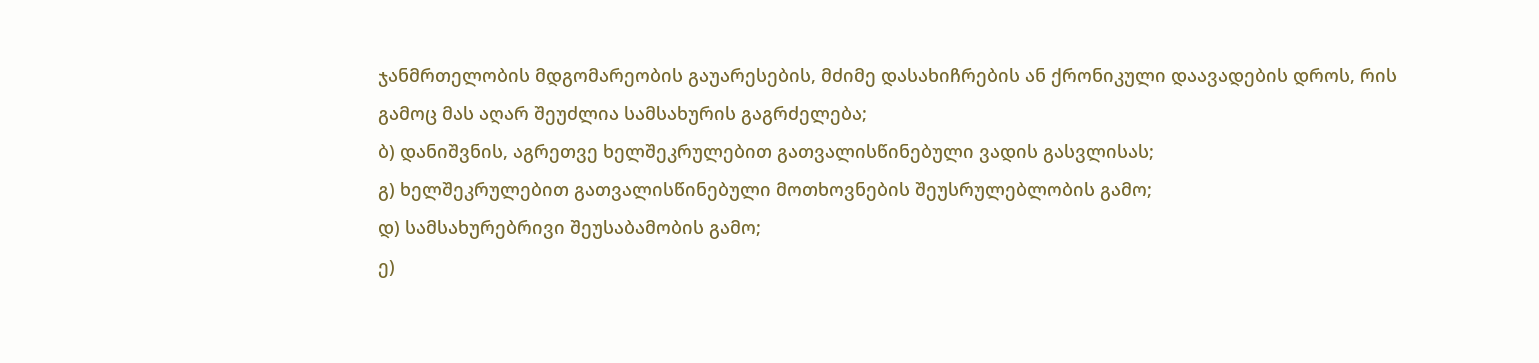ჯანმრთელობის მდგომარეობის გაუარესების, მძიმე დასახიჩრების ან ქრონიკული დაავადების დროს, რის გამოც მას აღარ შეუძლია სამსახურის გაგრძელება;
ბ) დანიშვნის, აგრეთვე ხელშეკრულებით გათვალისწინებული ვადის გასვლისას;
გ) ხელშეკრულებით გათვალისწინებული მოთხოვნების შეუსრულებლობის გამო;
დ) სამსახურებრივი შეუსაბამობის გამო;
ე)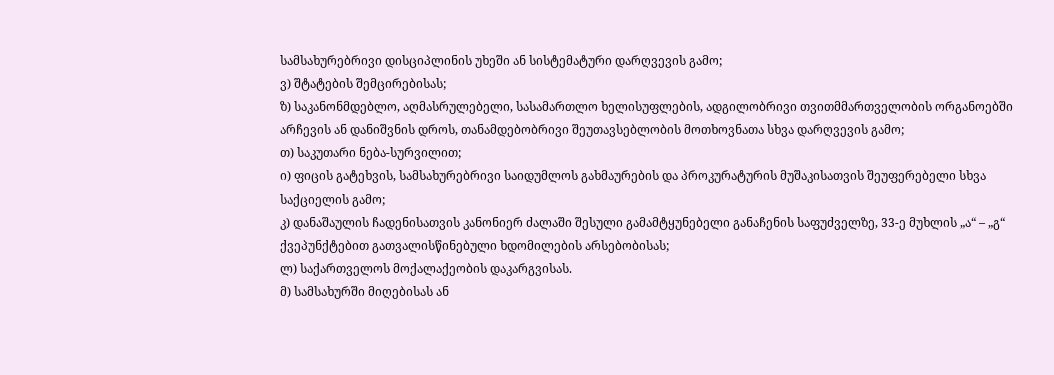სამსახურებრივი დისციპლინის უხეში ან სისტემატური დარღვევის გამო;
ვ) შტატების შემცირებისას;
ზ) საკანონმდებლო, აღმასრულებელი, სასამართლო ხელისუფლების, ადგილობრივი თვითმმართველობის ორგანოებში არჩევის ან დანიშვნის დროს, თანამდებობრივი შეუთავსებლობის მოთხოვნათა სხვა დარღვევის გამო;
თ) საკუთარი ნება-სურვილით;
ი) ფიცის გატეხვის, სამსახურებრივი საიდუმლოს გახმაურების და პროკურატურის მუშაკისათვის შეუფერებელი სხვა საქციელის გამო;
კ) დანაშაულის ჩადენისათვის კანონიერ ძალაში შესული გამამტყუნებელი განაჩენის საფუძველზე, 33-ე მუხლის „ა“ – „გ“ ქვეპუნქტებით გათვალისწინებული ხდომილების არსებობისას;
ლ) საქართველოს მოქალაქეობის დაკარგვისას.
მ) სამსახურში მიღებისას ან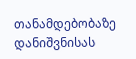თანამდებობაზე დანიშვნისას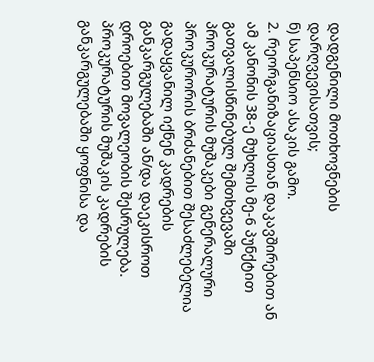დადგენილი მოთხოვნების დარღვევისათვის;
ნ) საპენსიო ასაკის გამო.
2. რეორგანიზაციასთან დაკავშირებით ან ამ კანონის 38-ე მუხლის მე-6 პუნქტით გათვალისწინებულ შემთხვევაში პროკურატურის მუშაკები გენერალური პროკურორის ბრძანებით შესაძლებელია გადაყვანილ იქნენ კადრების განკარგულებაში ან/და დაეკისროთ დროებით მოვალეობის შესრულება. პროკურატურის მუშაკის კადრების განკარგულებაში ყოფნისა და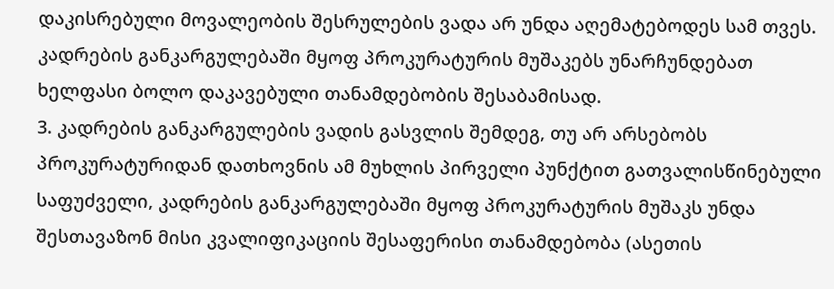დაკისრებული მოვალეობის შესრულების ვადა არ უნდა აღემატებოდეს სამ თვეს. კადრების განკარგულებაში მყოფ პროკურატურის მუშაკებს უნარჩუნდებათ ხელფასი ბოლო დაკავებული თანამდებობის შესაბამისად.
3. კადრების განკარგულების ვადის გასვლის შემდეგ, თუ არ არსებობს პროკურატურიდან დათხოვნის ამ მუხლის პირველი პუნქტით გათვალისწინებული საფუძველი, კადრების განკარგულებაში მყოფ პროკურატურის მუშაკს უნდა შესთავაზონ მისი კვალიფიკაციის შესაფერისი თანამდებობა (ასეთის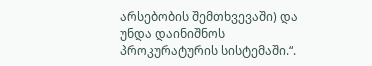არსებობის შემთხვევაში) და უნდა დაინიშნოს პროკურატურის სისტემაში.“.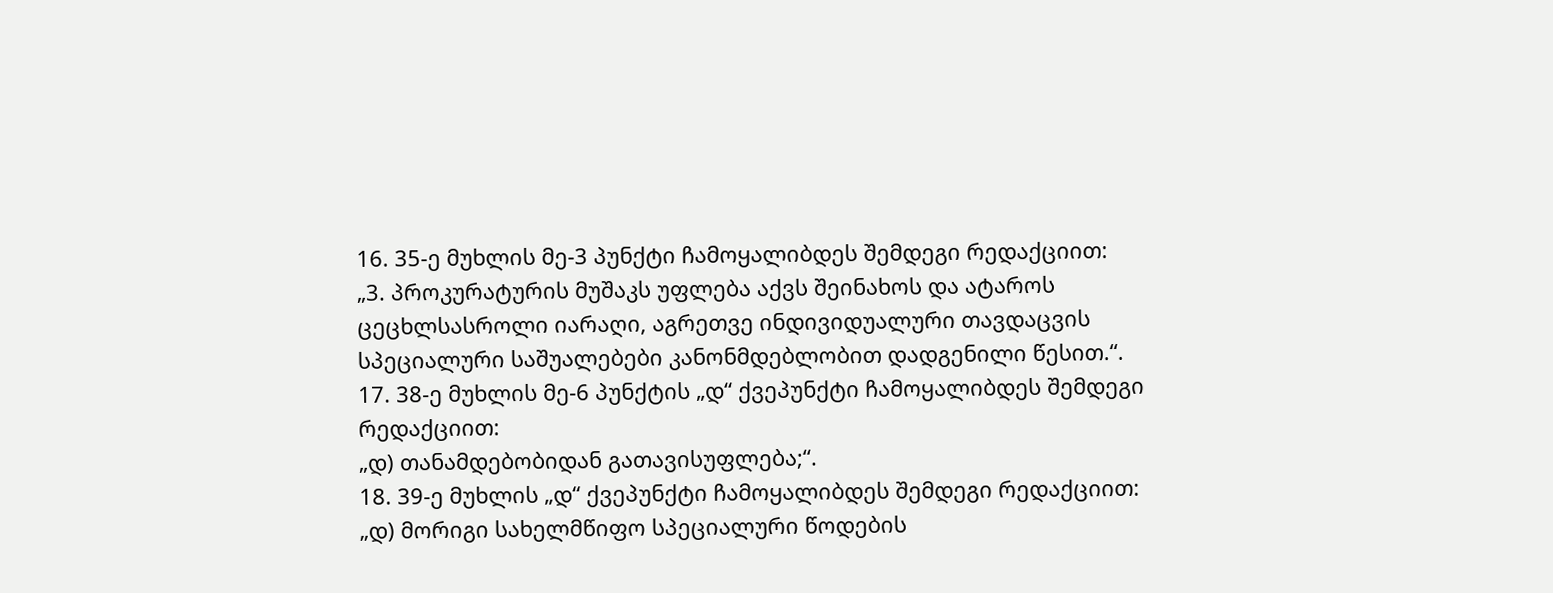16. 35-ე მუხლის მე-3 პუნქტი ჩამოყალიბდეს შემდეგი რედაქციით:
„3. პროკურატურის მუშაკს უფლება აქვს შეინახოს და ატაროს ცეცხლსასროლი იარაღი, აგრეთვე ინდივიდუალური თავდაცვის სპეციალური საშუალებები კანონმდებლობით დადგენილი წესით.“.
17. 38-ე მუხლის მე-6 პუნქტის „დ“ ქვეპუნქტი ჩამოყალიბდეს შემდეგი რედაქციით:
„დ) თანამდებობიდან გათავისუფლება;“.
18. 39-ე მუხლის „დ“ ქვეპუნქტი ჩამოყალიბდეს შემდეგი რედაქციით:
„დ) მორიგი სახელმწიფო სპეციალური წოდების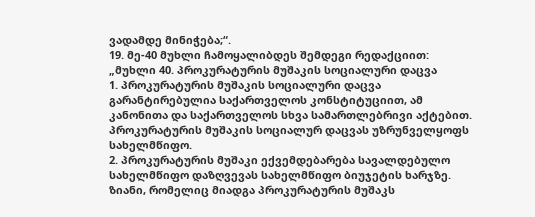ვადამდე მინიჭება;“.
19. მე-40 მუხლი ჩამოყალიბდეს შემდეგი რედაქციით:
„მუხლი 40. პროკურატურის მუშაკის სოციალური დაცვა
1. პროკურატურის მუშაკის სოციალური დაცვა გარანტირებულია საქართველოს კონსტიტუციით, ამ კანონითა და საქართველოს სხვა სამართლებრივი აქტებით. პროკურატურის მუშაკის სოციალურ დაცვას უზრუნველყოფს სახელმწიფო.
2. პროკურატურის მუშაკი ექვემდებარება სავალდებულო სახელმწიფო დაზღვევას სახელმწიფო ბიუჯეტის ხარჯზე. ზიანი, რომელიც მიადგა პროკურატურის მუშაკს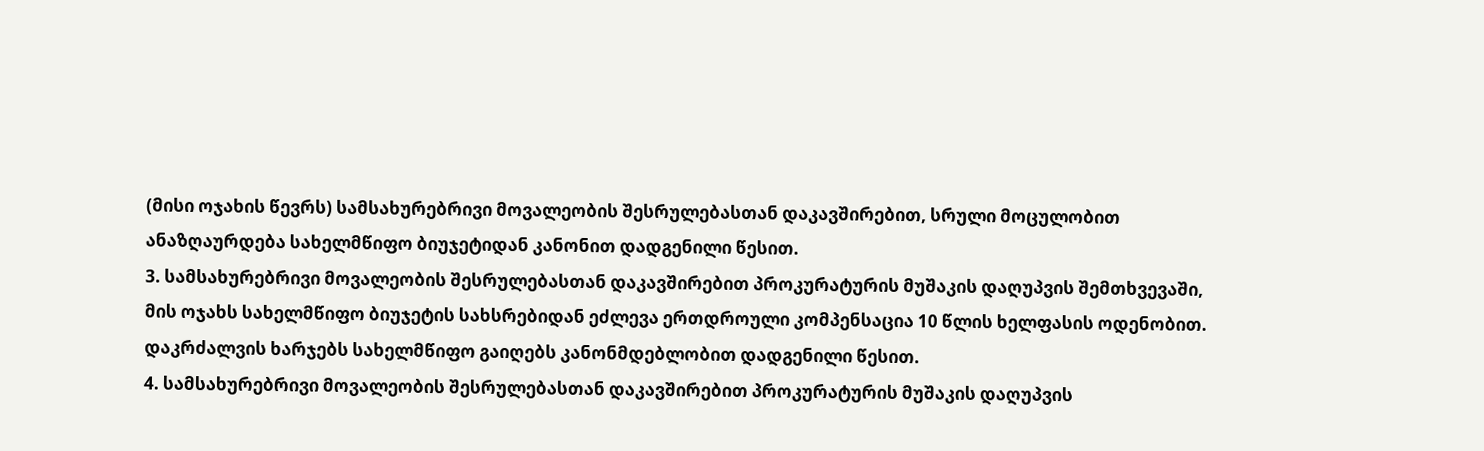(მისი ოჯახის წევრს) სამსახურებრივი მოვალეობის შესრულებასთან დაკავშირებით, სრული მოცულობით ანაზღაურდება სახელმწიფო ბიუჯეტიდან კანონით დადგენილი წესით.
3. სამსახურებრივი მოვალეობის შესრულებასთან დაკავშირებით პროკურატურის მუშაკის დაღუპვის შემთხვევაში, მის ოჯახს სახელმწიფო ბიუჯეტის სახსრებიდან ეძლევა ერთდროული კომპენსაცია 10 წლის ხელფასის ოდენობით. დაკრძალვის ხარჯებს სახელმწიფო გაიღებს კანონმდებლობით დადგენილი წესით.
4. სამსახურებრივი მოვალეობის შესრულებასთან დაკავშირებით პროკურატურის მუშაკის დაღუპვის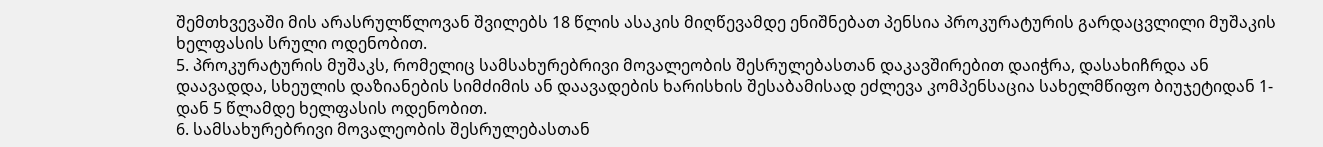შემთხვევაში მის არასრულწლოვან შვილებს 18 წლის ასაკის მიღწევამდე ენიშნებათ პენსია პროკურატურის გარდაცვლილი მუშაკის ხელფასის სრული ოდენობით.
5. პროკურატურის მუშაკს, რომელიც სამსახურებრივი მოვალეობის შესრულებასთან დაკავშირებით დაიჭრა, დასახიჩრდა ან დაავადდა, სხეულის დაზიანების სიმძიმის ან დაავადების ხარისხის შესაბამისად ეძლევა კომპენსაცია სახელმწიფო ბიუჯეტიდან 1-დან 5 წლამდე ხელფასის ოდენობით.
6. სამსახურებრივი მოვალეობის შესრულებასთან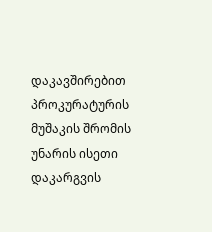დაკავშირებით პროკურატურის მუშაკის შრომის უნარის ისეთი დაკარგვის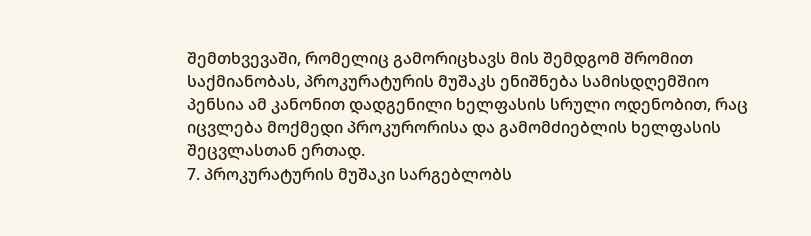შემთხვევაში, რომელიც გამორიცხავს მის შემდგომ შრომით საქმიანობას, პროკურატურის მუშაკს ენიშნება სამისდღემშიო პენსია ამ კანონით დადგენილი ხელფასის სრული ოდენობით, რაც იცვლება მოქმედი პროკურორისა და გამომძიებლის ხელფასის შეცვლასთან ერთად.
7. პროკურატურის მუშაკი სარგებლობს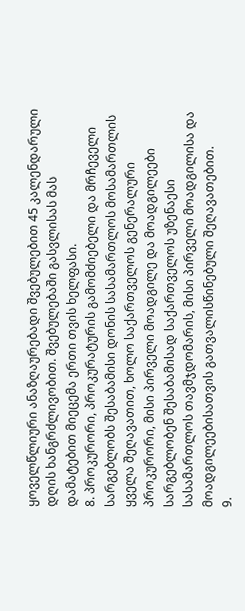ყოველწლიური ანაზღაურებადი შვებულებით 45 კალენდარული დღის ხანგრძლივობით. შვებულებაში გასვლისას მას დამატებით მიეცემა ერთი თვის ხელფასი.
8. პროკურორი, პროკურატურის გამომძიებელი და მრჩეველი სარგებლობს შესაბამისი დონის სასამართლოს მოსამართლის ყველა შეღავათით, ხოლო საქართველოს გენერალური პროკურორი, მისი პირველი მოადგილე და მოადგილეები სარგებლობენ შესაბამისად საქართველოს უზენაესი სასამართლოს თავმჯდომარის, მისი პირველი მოადგილისა და მოადგილეებისათვის გათვალისწინებული შეღავათებით.
9.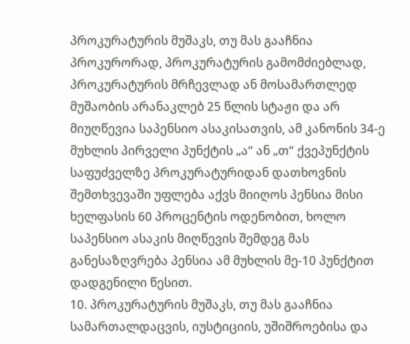პროკურატურის მუშაკს, თუ მას გააჩნია პროკურორად, პროკურატურის გამომძიებლად, პროკურატურის მრჩევლად ან მოსამართლედ მუშაობის არანაკლებ 25 წლის სტაჟი და არ მიუღწევია საპენსიო ასაკისათვის, ამ კანონის 34-ე მუხლის პირველი პუნქტის „ა“ ან „თ“ ქვეპუნქტის საფუძველზე პროკურატურიდან დათხოვნის შემთხვევაში უფლება აქვს მიიღოს პენსია მისი ხელფასის 60 პროცენტის ოდენობით, ხოლო საპენსიო ასაკის მიღწევის შემდეგ მას განესაზღვრება პენსია ამ მუხლის მე-10 პუნქტით დადგენილი წესით.
10. პროკურატურის მუშაკს, თუ მას გააჩნია სამართალდაცვის, იუსტიციის, უშიშროებისა და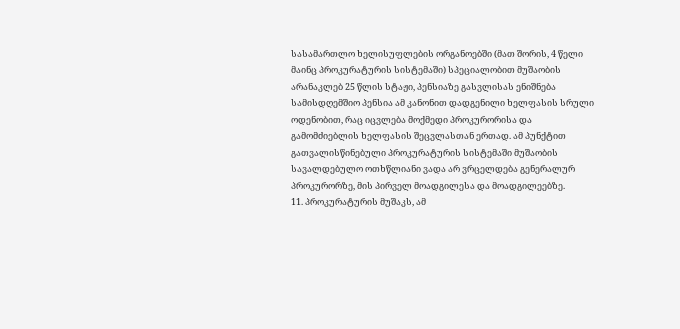სასამართლო ხელისუფლების ორგანოებში (მათ შორის, 4 წელი მაინც პროკურატურის სისტემაში) სპეციალობით მუშაობის არანაკლებ 25 წლის სტაჟი, პენსიაზე გასვლისას ენიშნება სამისდღემშიო პენსია ამ კანონით დადგენილი ხელფასის სრული ოდენობით, რაც იცვლება მოქმედი პროკურორისა და გამომძიებლის ხელფასის შეცვლასთან ერთად. ამ პუნქტით გათვალისწინებული პროკურატურის სისტემაში მუშაობის სავალდებულო ოთხწლიანი ვადა არ ვრცელდება გენერალურ პროკურორზე, მის პირველ მოადგილესა და მოადგილეებზე.
11. პროკურატურის მუშაკს, ამ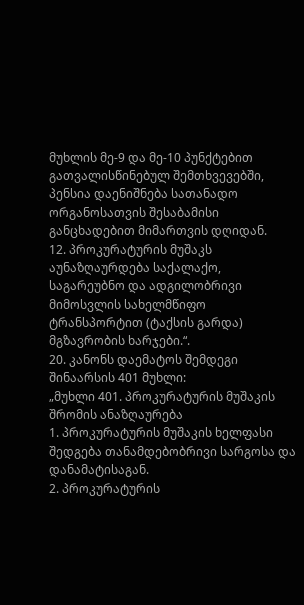მუხლის მე-9 და მე-10 პუნქტებით გათვალისწინებულ შემთხვევებში, პენსია დაენიშნება სათანადო ორგანოსათვის შესაბამისი განცხადებით მიმართვის დღიდან.
12. პროკურატურის მუშაკს აუნაზღაურდება საქალაქო, საგარეუბნო და ადგილობრივი მიმოსვლის სახელმწიფო ტრანსპორტით (ტაქსის გარდა) მგზავრობის ხარჯები.“.
20. კანონს დაემატოს შემდეგი შინაარსის 401 მუხლი:
„მუხლი 401. პროკურატურის მუშაკის შრომის ანაზღაურება
1. პროკურატურის მუშაკის ხელფასი შედგება თანამდებობრივი სარგოსა და დანამატისაგან.
2. პროკურატურის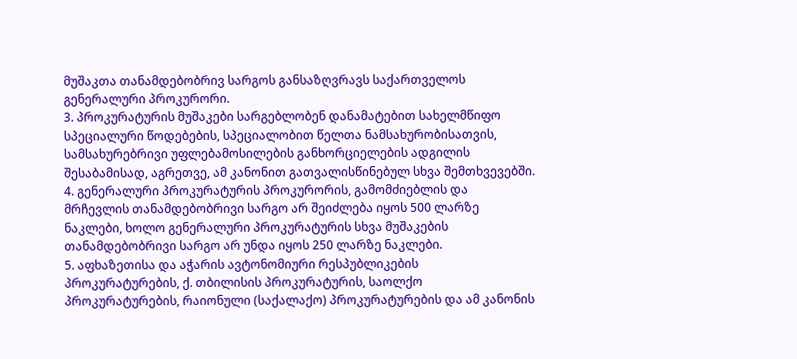მუშაკთა თანამდებობრივ სარგოს განსაზღვრავს საქართველოს გენერალური პროკურორი.
3. პროკურატურის მუშაკები სარგებლობენ დანამატებით სახელმწიფო სპეციალური წოდებების, სპეციალობით წელთა ნამსახურობისათვის, სამსახურებრივი უფლებამოსილების განხორციელების ადგილის შესაბამისად, აგრეთვე, ამ კანონით გათვალისწინებულ სხვა შემთხვევებში.
4. გენერალური პროკურატურის პროკურორის, გამომძიებლის და მრჩევლის თანამდებობრივი სარგო არ შეიძლება იყოს 500 ლარზე ნაკლები, ხოლო გენერალური პროკურატურის სხვა მუშაკების თანამდებობრივი სარგო არ უნდა იყოს 250 ლარზე ნაკლები.
5. აფხაზეთისა და აჭარის ავტონომიური რესპუბლიკების პროკურატურების, ქ. თბილისის პროკურატურის, საოლქო პროკურატურების, რაიონული (საქალაქო) პროკურატურების და ამ კანონის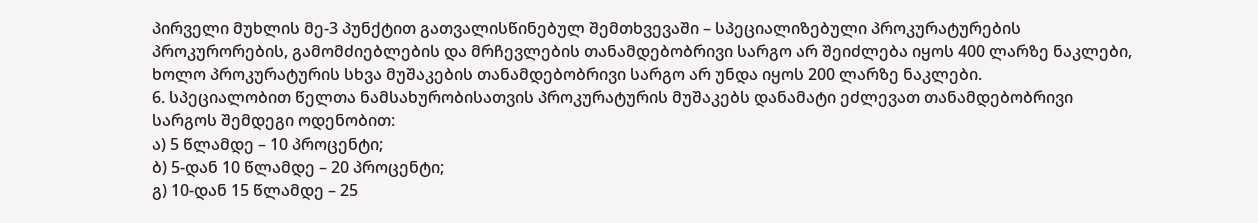პირველი მუხლის მე-3 პუნქტით გათვალისწინებულ შემთხვევაში – სპეციალიზებული პროკურატურების პროკურორების, გამომძიებლების და მრჩევლების თანამდებობრივი სარგო არ შეიძლება იყოს 400 ლარზე ნაკლები, ხოლო პროკურატურის სხვა მუშაკების თანამდებობრივი სარგო არ უნდა იყოს 200 ლარზე ნაკლები.
6. სპეციალობით წელთა ნამსახურობისათვის პროკურატურის მუშაკებს დანამატი ეძლევათ თანამდებობრივი სარგოს შემდეგი ოდენობით:
ა) 5 წლამდე – 10 პროცენტი;
ბ) 5-დან 10 წლამდე – 20 პროცენტი;
გ) 10-დან 15 წლამდე – 25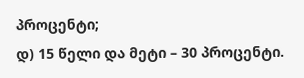პროცენტი;
დ) 15 წელი და მეტი – 30 პროცენტი.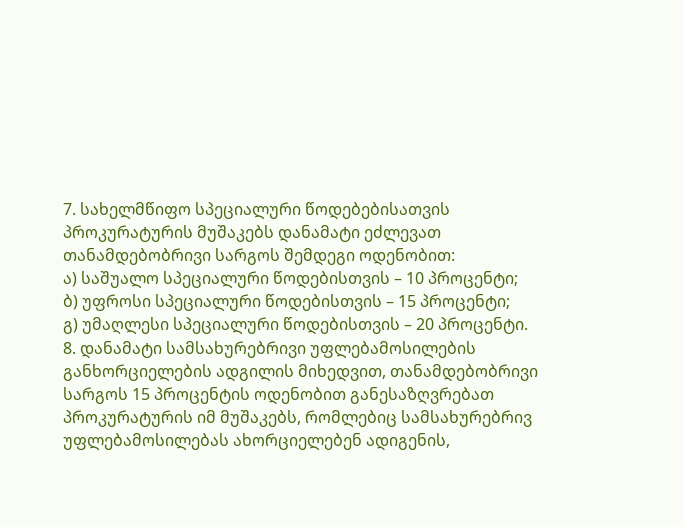7. სახელმწიფო სპეციალური წოდებებისათვის პროკურატურის მუშაკებს დანამატი ეძლევათ თანამდებობრივი სარგოს შემდეგი ოდენობით:
ა) საშუალო სპეციალური წოდებისთვის – 10 პროცენტი;
ბ) უფროსი სპეციალური წოდებისთვის – 15 პროცენტი;
გ) უმაღლესი სპეციალური წოდებისთვის – 20 პროცენტი.
8. დანამატი სამსახურებრივი უფლებამოსილების განხორციელების ადგილის მიხედვით, თანამდებობრივი სარგოს 15 პროცენტის ოდენობით განესაზღვრებათ პროკურატურის იმ მუშაკებს, რომლებიც სამსახურებრივ უფლებამოსილებას ახორციელებენ ადიგენის,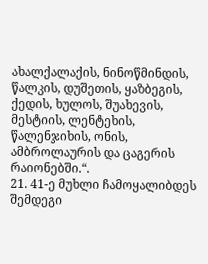ახალქალაქის, ნინოწმინდის, წალკის, დუშეთის, ყაზბეგის, ქედის, ხულოს, შუახევის, მესტიის, ლენტეხის, წალენჯიხის, ონის, ამბროლაურის და ცაგერის რაიონებში.“.
21. 41-ე მუხლი ჩამოყალიბდეს შემდეგი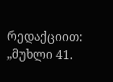რედაქციით:
„მუხლი 41.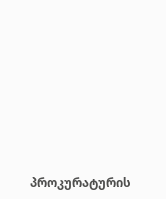პროკურატურის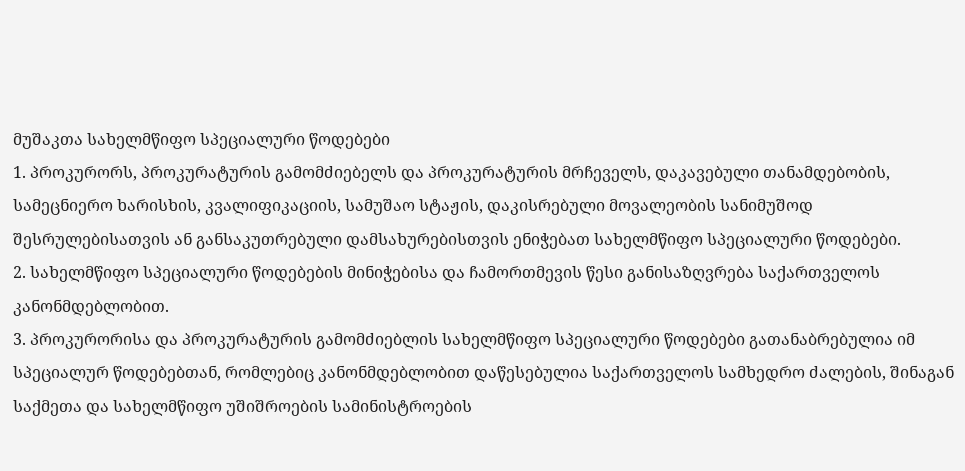მუშაკთა სახელმწიფო სპეციალური წოდებები
1. პროკურორს, პროკურატურის გამომძიებელს და პროკურატურის მრჩეველს, დაკავებული თანამდებობის, სამეცნიერო ხარისხის, კვალიფიკაციის, სამუშაო სტაჟის, დაკისრებული მოვალეობის სანიმუშოდ შესრულებისათვის ან განსაკუთრებული დამსახურებისთვის ენიჭებათ სახელმწიფო სპეციალური წოდებები.
2. სახელმწიფო სპეციალური წოდებების მინიჭებისა და ჩამორთმევის წესი განისაზღვრება საქართველოს კანონმდებლობით.
3. პროკურორისა და პროკურატურის გამომძიებლის სახელმწიფო სპეციალური წოდებები გათანაბრებულია იმ სპეციალურ წოდებებთან, რომლებიც კანონმდებლობით დაწესებულია საქართველოს სამხედრო ძალების, შინაგან საქმეთა და სახელმწიფო უშიშროების სამინისტროების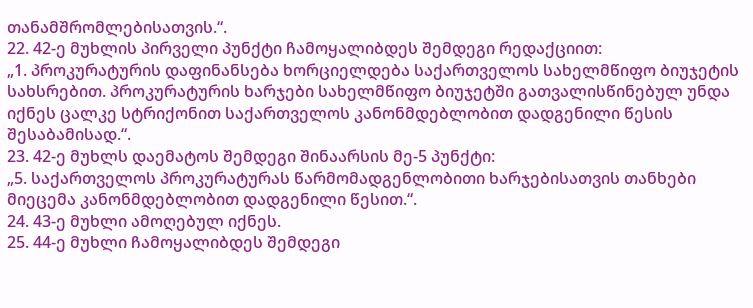თანამშრომლებისათვის.“.
22. 42-ე მუხლის პირველი პუნქტი ჩამოყალიბდეს შემდეგი რედაქციით:
„1. პროკურატურის დაფინანსება ხორციელდება საქართველოს სახელმწიფო ბიუჯეტის სახსრებით. პროკურატურის ხარჯები სახელმწიფო ბიუჯეტში გათვალისწინებულ უნდა იქნეს ცალკე სტრიქონით საქართველოს კანონმდებლობით დადგენილი წესის შესაბამისად.“.
23. 42-ე მუხლს დაემატოს შემდეგი შინაარსის მე-5 პუნქტი:
„5. საქართველოს პროკურატურას წარმომადგენლობითი ხარჯებისათვის თანხები მიეცემა კანონმდებლობით დადგენილი წესით.“.
24. 43-ე მუხლი ამოღებულ იქნეს.
25. 44-ე მუხლი ჩამოყალიბდეს შემდეგი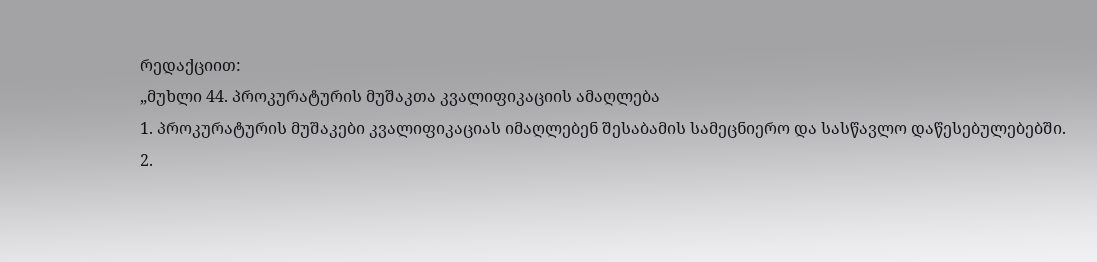რედაქციით:
„მუხლი 44. პროკურატურის მუშაკთა კვალიფიკაციის ამაღლება
1. პროკურატურის მუშაკები კვალიფიკაციას იმაღლებენ შესაბამის სამეცნიერო და სასწავლო დაწესებულებებში.
2.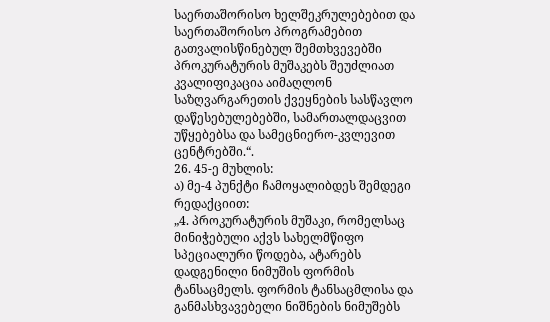საერთაშორისო ხელშეკრულებებით და საერთაშორისო პროგრამებით გათვალისწინებულ შემთხვევებში პროკურატურის მუშაკებს შეუძლიათ კვალიფიკაცია აიმაღლონ საზღვარგარეთის ქვეყნების სასწავლო დაწესებულებებში, სამართალდაცვით უწყებებსა და სამეცნიერო-კვლევით ცენტრებში.“.
26. 45-ე მუხლის:
ა) მე-4 პუნქტი ჩამოყალიბდეს შემდეგი რედაქციით:
„4. პროკურატურის მუშაკი, რომელსაც მინიჭებული აქვს სახელმწიფო სპეციალური წოდება, ატარებს დადგენილი ნიმუშის ფორმის ტანსაცმელს. ფორმის ტანსაცმლისა და განმასხვავებელი ნიშნების ნიმუშებს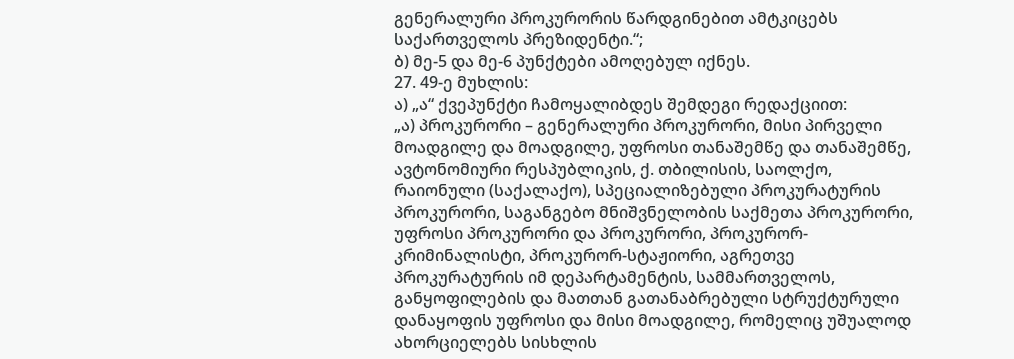გენერალური პროკურორის წარდგინებით ამტკიცებს საქართველოს პრეზიდენტი.“;
ბ) მე-5 და მე-6 პუნქტები ამოღებულ იქნეს.
27. 49-ე მუხლის:
ა) „ა“ ქვეპუნქტი ჩამოყალიბდეს შემდეგი რედაქციით:
„ა) პროკურორი – გენერალური პროკურორი, მისი პირველი მოადგილე და მოადგილე, უფროსი თანაშემწე და თანაშემწე, ავტონომიური რესპუბლიკის, ქ. თბილისის, საოლქო, რაიონული (საქალაქო), სპეციალიზებული პროკურატურის პროკურორი, საგანგებო მნიშვნელობის საქმეთა პროკურორი, უფროსი პროკურორი და პროკურორი, პროკურორ-კრიმინალისტი, პროკურორ-სტაჟიორი, აგრეთვე პროკურატურის იმ დეპარტამენტის, სამმართველოს, განყოფილების და მათთან გათანაბრებული სტრუქტურული დანაყოფის უფროსი და მისი მოადგილე, რომელიც უშუალოდ ახორციელებს სისხლის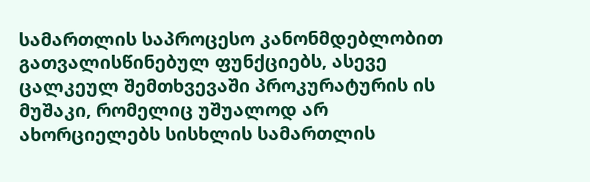სამართლის საპროცესო კანონმდებლობით გათვალისწინებულ ფუნქციებს, ასევე ცალკეულ შემთხვევაში პროკურატურის ის მუშაკი, რომელიც უშუალოდ არ ახორციელებს სისხლის სამართლის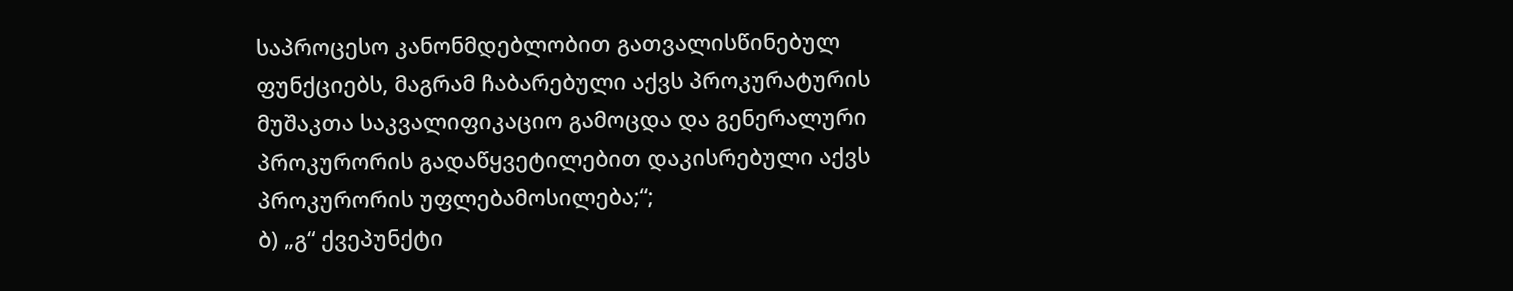საპროცესო კანონმდებლობით გათვალისწინებულ ფუნქციებს, მაგრამ ჩაბარებული აქვს პროკურატურის მუშაკთა საკვალიფიკაციო გამოცდა და გენერალური პროკურორის გადაწყვეტილებით დაკისრებული აქვს პროკურორის უფლებამოსილება;“;
ბ) „გ“ ქვეპუნქტი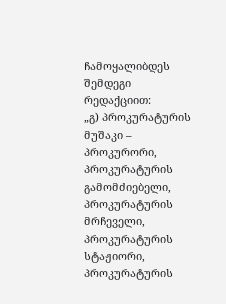ჩამოყალიბდეს შემდეგი რედაქციით:
„გ) პროკურატურის მუშაკი – პროკურორი, პროკურატურის გამომძიებელი, პროკურატურის მრჩეველი, პროკურატურის სტაჟიორი, პროკურატურის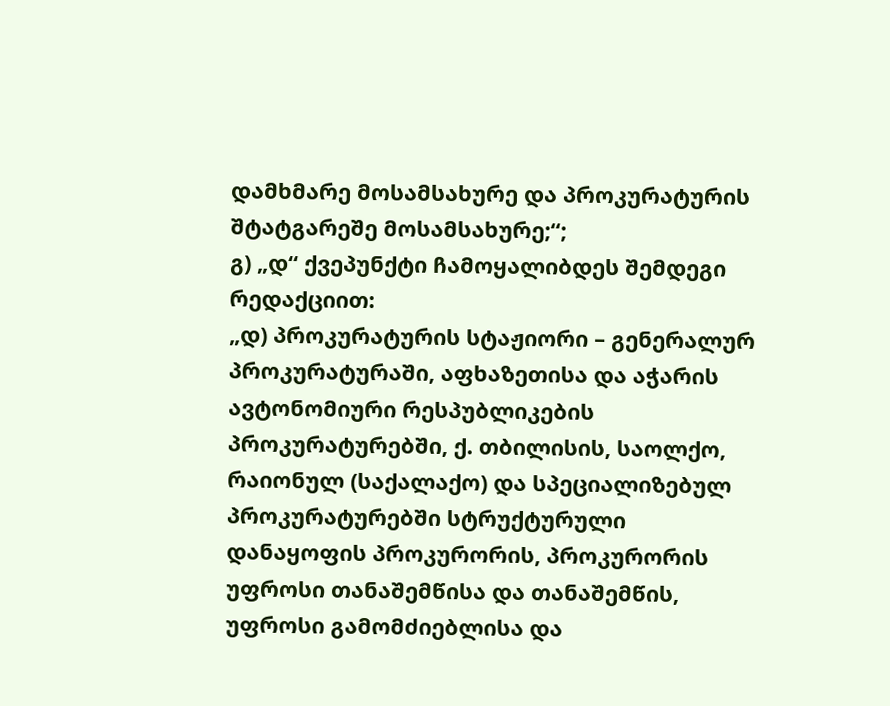დამხმარე მოსამსახურე და პროკურატურის შტატგარეშე მოსამსახურე;“;
გ) „დ“ ქვეპუნქტი ჩამოყალიბდეს შემდეგი რედაქციით:
„დ) პროკურატურის სტაჟიორი – გენერალურ პროკურატურაში, აფხაზეთისა და აჭარის ავტონომიური რესპუბლიკების პროკურატურებში, ქ. თბილისის, საოლქო, რაიონულ (საქალაქო) და სპეციალიზებულ პროკურატურებში სტრუქტურული დანაყოფის პროკურორის, პროკურორის უფროსი თანაშემწისა და თანაშემწის, უფროსი გამომძიებლისა და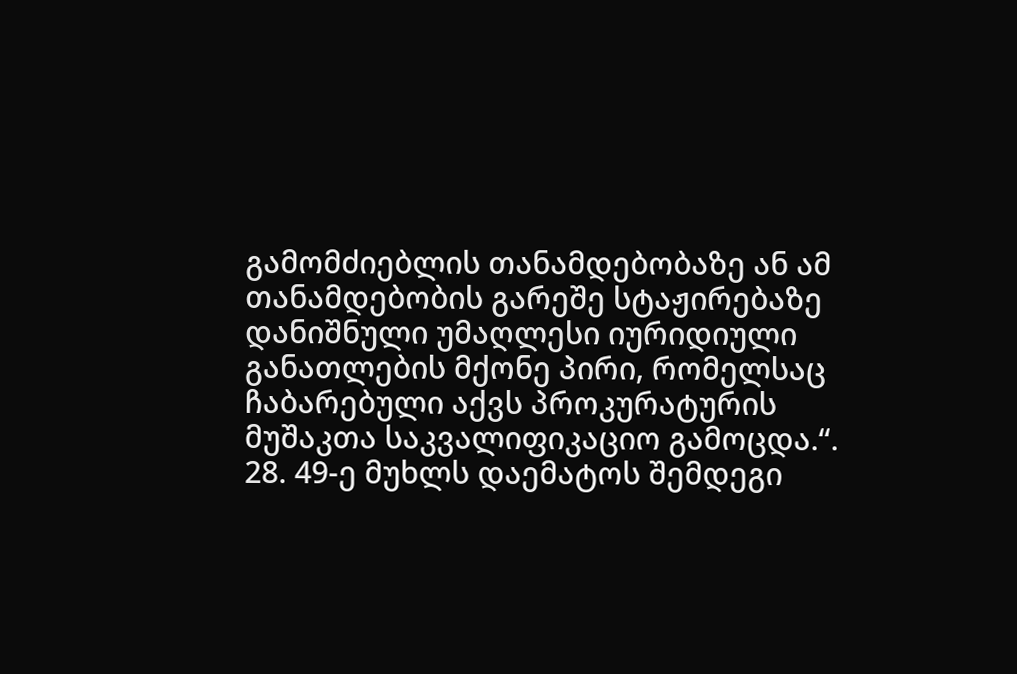გამომძიებლის თანამდებობაზე ან ამ თანამდებობის გარეშე სტაჟირებაზე დანიშნული უმაღლესი იურიდიული განათლების მქონე პირი, რომელსაც ჩაბარებული აქვს პროკურატურის მუშაკთა საკვალიფიკაციო გამოცდა.“.
28. 49-ე მუხლს დაემატოს შემდეგი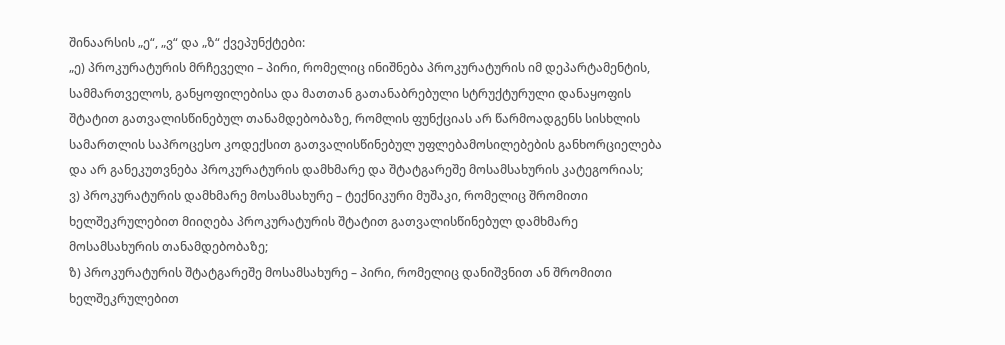შინაარსის „ე“, „ვ“ და „ზ“ ქვეპუნქტები:
„ე) პროკურატურის მრჩეველი – პირი, რომელიც ინიშნება პროკურატურის იმ დეპარტამენტის, სამმართველოს, განყოფილებისა და მათთან გათანაბრებული სტრუქტურული დანაყოფის შტატით გათვალისწინებულ თანამდებობაზე, რომლის ფუნქციას არ წარმოადგენს სისხლის სამართლის საპროცესო კოდექსით გათვალისწინებულ უფლებამოსილებების განხორციელება და არ განეკუთვნება პროკურატურის დამხმარე და შტატგარეშე მოსამსახურის კატეგორიას;
ვ) პროკურატურის დამხმარე მოსამსახურე – ტექნიკური მუშაკი, რომელიც შრომითი ხელშეკრულებით მიიღება პროკურატურის შტატით გათვალისწინებულ დამხმარე მოსამსახურის თანამდებობაზე;
ზ) პროკურატურის შტატგარეშე მოსამსახურე – პირი, რომელიც დანიშვნით ან შრომითი ხელშეკრულებით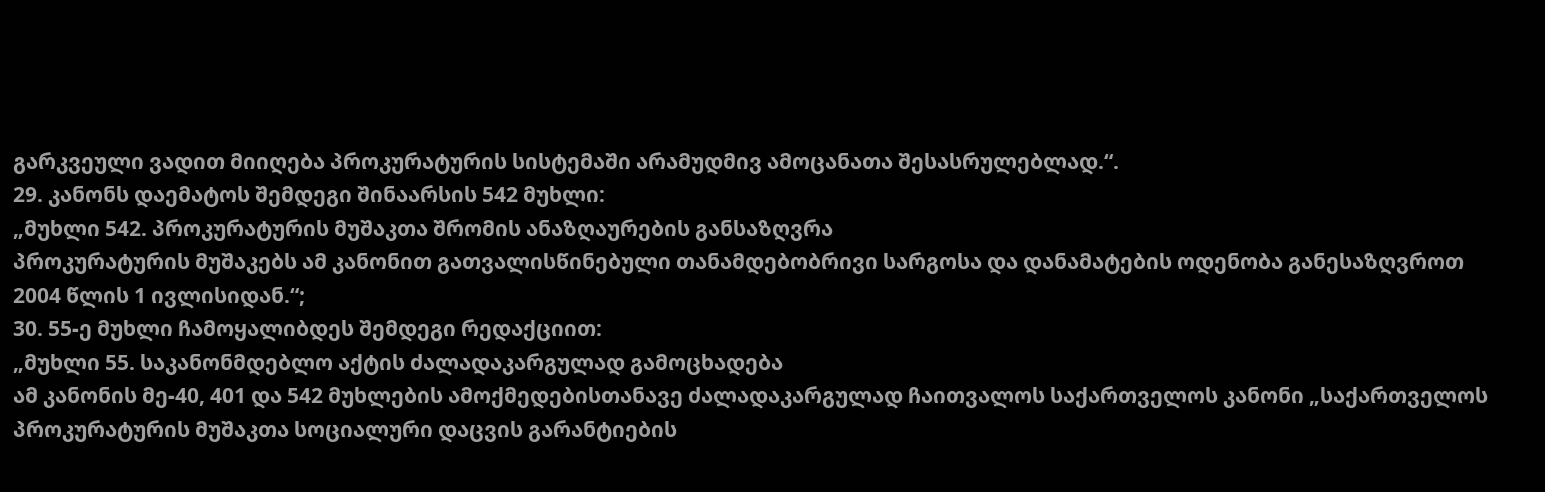გარკვეული ვადით მიიღება პროკურატურის სისტემაში არამუდმივ ამოცანათა შესასრულებლად.“.
29. კანონს დაემატოს შემდეგი შინაარსის 542 მუხლი:
„მუხლი 542. პროკურატურის მუშაკთა შრომის ანაზღაურების განსაზღვრა
პროკურატურის მუშაკებს ამ კანონით გათვალისწინებული თანამდებობრივი სარგოსა და დანამატების ოდენობა განესაზღვროთ 2004 წლის 1 ივლისიდან.“;
30. 55-ე მუხლი ჩამოყალიბდეს შემდეგი რედაქციით:
„მუხლი 55. საკანონმდებლო აქტის ძალადაკარგულად გამოცხადება
ამ კანონის მე-40, 401 და 542 მუხლების ამოქმედებისთანავე ძალადაკარგულად ჩაითვალოს საქართველოს კანონი „საქართველოს პროკურატურის მუშაკთა სოციალური დაცვის გარანტიების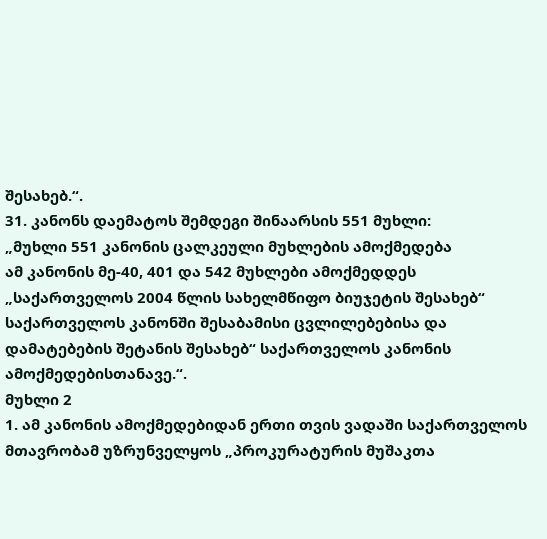შესახებ.“.
31. კანონს დაემატოს შემდეგი შინაარსის 551 მუხლი:
„მუხლი 551 კანონის ცალკეული მუხლების ამოქმედება
ამ კანონის მე-40, 401 და 542 მუხლები ამოქმედდეს „საქართველოს 2004 წლის სახელმწიფო ბიუჯეტის შესახებ“ საქართველოს კანონში შესაბამისი ცვლილებებისა და დამატებების შეტანის შესახებ“ საქართველოს კანონის ამოქმედებისთანავე.“.
მუხლი 2
1. ამ კანონის ამოქმედებიდან ერთი თვის ვადაში საქართველოს მთავრობამ უზრუნველყოს „პროკურატურის მუშაკთა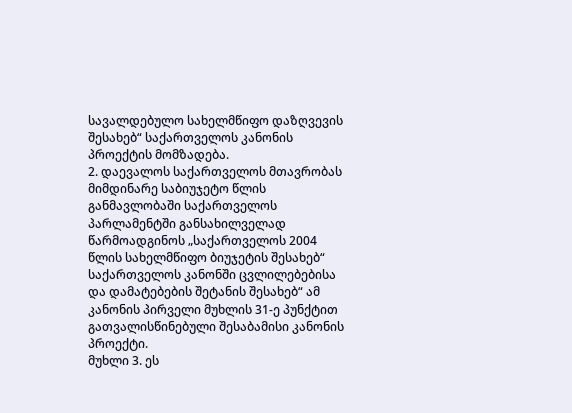სავალდებულო სახელმწიფო დაზღვევის შესახებ“ საქართველოს კანონის პროექტის მომზადება.
2. დაევალოს საქართველოს მთავრობას მიმდინარე საბიუჯეტო წლის განმავლობაში საქართველოს პარლამენტში განსახილველად წარმოადგინოს „საქართველოს 2004 წლის სახელმწიფო ბიუჯეტის შესახებ“ საქართველოს კანონში ცვლილებებისა და დამატებების შეტანის შესახებ“ ამ კანონის პირველი მუხლის 31-ე პუნქტით გათვალისწინებული შესაბამისი კანონის პროექტი.
მუხლი 3. ეს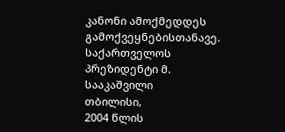კანონი ამოქმედდეს გამოქვეყნებისთანავე.
საქართველოს პრეზიდენტი მ. სააკაშვილი
თბილისი,
2004 წლის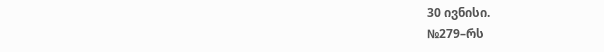30 ივნისი.
№279–რს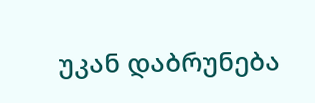უკან დაბრუნება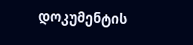დოკუმენტის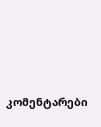კომენტარები